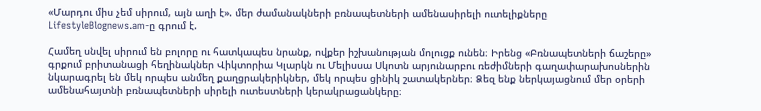«Մարդու միս չեմ սիրում, այն աղի է». մեր ժամանակների բռնապետների ամենասիրելի ուտելիքները
LifestyleBlognews.am-ը գրում է.

Համեղ սնվել սիրում են բոլորը ու հատկապես նրանք, ովքեր իշխանության մոլուցք ունեն։ Իրենց «Բռնապետների ճաշերը» գրքում բրիտանացի հեղինակներ Վիկտորիա Կլարկն ու Մելիսսա Սկոտն արյունարբու ռեժիմների գաղափարախոսներին նկարագրել են մեկ որպես անմեղ քաղցրակերիկներ, մեկ որպես ցինիկ շատակերներ։ Ձեզ ենք ներկայացնում մեր օրերի ամենահայտնի բռնապետների սիրելի ուտեստների կերակրացանկերը։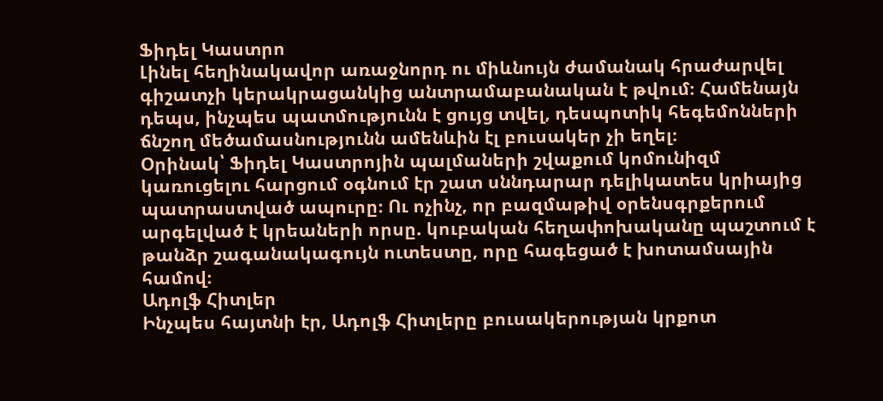Ֆիդել Կաստրո
Լինել հեղինակավոր առաջնորդ ու միևնույն ժամանակ հրաժարվել գիշատչի կերակրացանկից անտրամաբանական է թվում։ Համենայն դեպս, ինչպես պատմությունն է ցույց տվել, դեսպոտիկ հեգեմոնների ճնշող մեծամասնությունն ամենևին էլ բուսակեր չի եղել։
Օրինակ՝ Ֆիդել Կաստրոյին պալմաների շվաքում կոմունիզմ կառուցելու հարցում օգնում էր շատ սննդարար դելիկատես կրիայից պատրաստված ապուրը։ Ու ոչինչ, որ բազմաթիվ օրենսգրքերում արգելված է կրեաների որսը. կուբական հեղափոխականը պաշտում է թանձր շագանակագույն ուտեստը, որը հագեցած է խոտամսային համով։
Ադոլֆ Հիտլեր
Ինչպես հայտնի էր, Ադոլֆ Հիտլերը բուսակերության կրքոտ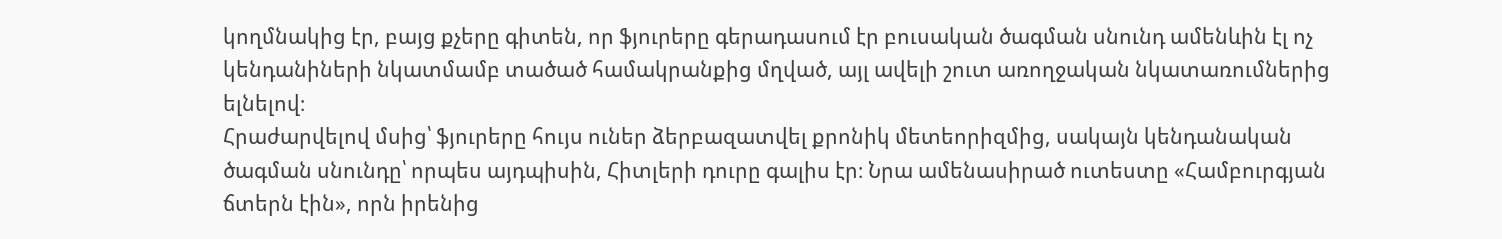կողմնակից էր, բայց քչերը գիտեն, որ ֆյուրերը գերադասում էր բուսական ծագման սնունդ ամենևին էլ ոչ կենդանիների նկատմամբ տածած համակրանքից մղված, այլ ավելի շուտ առողջական նկատառումներից ելնելով։
Հրաժարվելով մսից՝ ֆյուրերը հույս ուներ ձերբազատվել քրոնիկ մետեորիզմից, սակայն կենդանական ծագման սնունդը՝ որպես այդպիսին, Հիտլերի դուրը գալիս էր։ Նրա ամենասիրած ուտեստը «Համբուրգյան ճտերն էին», որն իրենից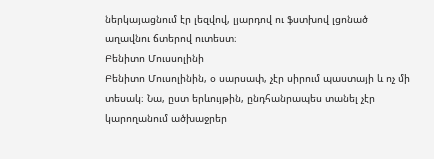ներկայացնում էր լեզվով, լյարդով ու ֆստխով լցոնած աղավնու ճտերով ուտեստ։
Բենիտո Մուսսոլինի
Բենիտո Մուսոլինին, օ սարսափ, չէր սիրում պաստայի և ոչ մի տեսակ։ Նա, ըստ երևույթին, ընդհանրապես տանել չէր կարողանում ածխաջրեր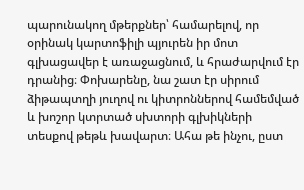պարունակող մթերքներ՝ համարելով, որ օրինակ կարտոֆիլի պյուրեն իր մոտ գլխացավեր է առաջացնում, և հրաժարվում էր դրանից։ Փոխարենը, նա շատ էր սիրում ձիթապտղի յուղով ու կիտրոններով համեմված և խոշոր կտրտած սխտորի գլխիկների տեսքով թեթև խավարտ։ Ահա թե ինչու, ըստ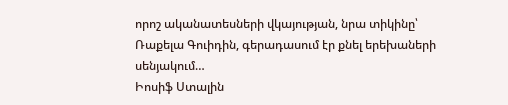որոշ ականատեսների վկայության, նրա տիկինը՝ Ռաքելա Գուիդին, գերադասում էր քնել երեխաների սենյակում…
Իոսիֆ Ստալին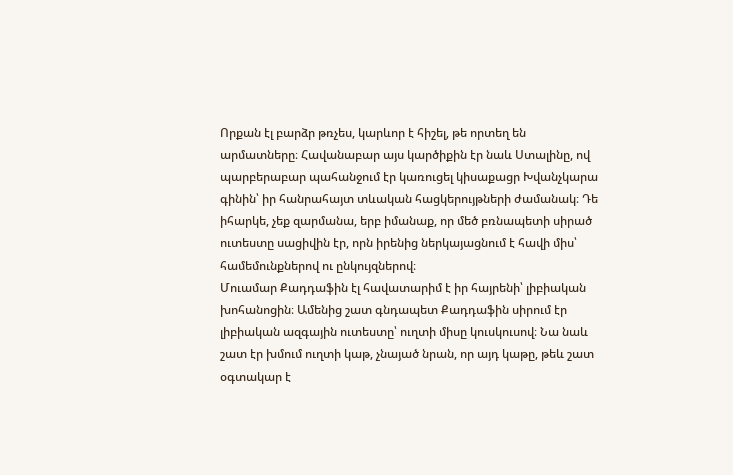Որքան էլ բարձր թռչես, կարևոր է հիշել, թե որտեղ են արմատները։ Հավանաբար այս կարծիքին էր նաև Ստալինը, ով պարբերաբար պահանջում էր կառուցել կիսաքացր Խվանչկարա գինին՝ իր հանրահայտ տևական հացկերույթների ժամանակ։ Դե իհարկե, չեք զարմանա, երբ իմանաք, որ մեծ բռնապետի սիրած ուտեստը սացիվին էր, որն իրենից ներկայացնում է հավի միս՝ համեմունքներով ու ընկույզներով։
Մուամար Քադդաֆին էլ հավատարիմ է իր հայրենի՝ լիբիական խոհանոցին։ Ամենից շատ գնդապետ Քադդաֆին սիրում էր լիբիական ազգային ուտեստը՝ ուղտի միսը կուսկուսով։ Նա նաև շատ էր խմում ուղտի կաթ, չնայած նրան, որ այդ կաթը, թեև շատ օգտակար է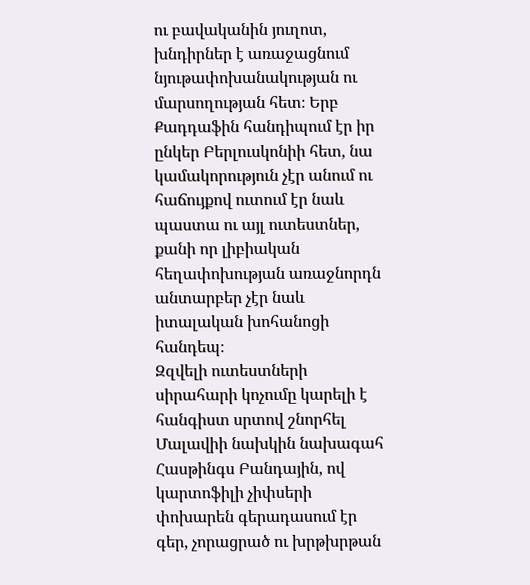ու բավականին յուղոտ, խնդիրներ է առաջացնում նյութափոխանակության ու մարսողության հետ։ Երբ Քադդաֆին հանդիպում էր իր ընկեր Բերլուսկոնիի հետ, նա կամակորություն չէր անում ու հաճույքով ուտում էր նաև պաստա ու այլ ուտեստներ, քանի որ լիբիական հեղափոխության առաջնորդն անտարբեր չէր նաև իտալական խոհանոցի հանդեպ։
Զզվելի ուտեստների սիրահարի կոչումը կարելի է հանգիստ սրտով շնորհել Մալավիի նախկին նախագահ Հասթինգս Բանդային, ով կարտոֆիլի չիփսերի փոխարեն գերադասում էր գեր, չորացրած ու խրթխրթան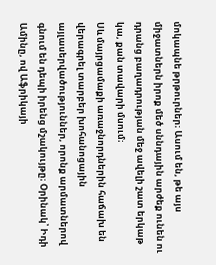մոկապնե թրթուրներ։ Ասում են, թե այս միջատներն իրոք մեծ սննդային արժեք ունեն ու դրանց բաղադրության մեջ ավելի շատ երկաթ կա, քան տավարի մսում։
Սև մայրցամաքի առաջնորդներին հաճախ են վերագրել տարբեր խոհանոցային այլասերվածություններ, որոնք արմատներով գնում են դեպի իրենց մշակույթը։ Օրինակ՝ Իդի Ամինը, ով Աֆրիկայի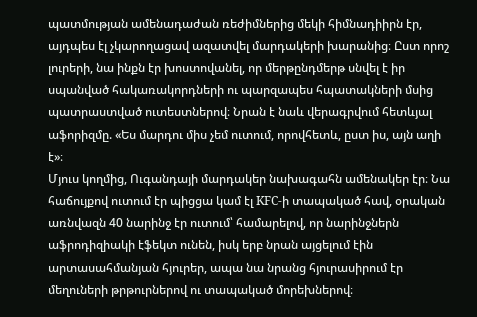պատմության ամենադաժան ռեժիմներից մեկի հիմնադիիրն էր, այդպես էլ չկարողացավ ազատվել մարդակերի խարանից։ Ըստ որոշ լուրերի, նա ինքն էր խոստովանել, որ մերթընդմերթ սնվել է իր սպանված հակառակորդների ու պարզապես հպատակների մսից պատրաստված ուտեստներով։ Նրան է նաև վերագրվում հետևյալ աֆորիզմը. «Ես մարդու միս չեմ ուտում, որովհետև, ըստ իս, այն աղի է»։
Մյուս կողմից, Ուգանդայի մարդակեր նախագահն ամենակեր էր։ Նա հաճույքով ուտում էր պիցցա կամ էլ KFC-ի տապակած հավ, օրական առնվազն 40 նարինջ էր ուտում՝ համարելով, որ նարինջներն աֆրոդիզիակի էֆեկտ ունեն, իսկ երբ նրան այցելում էին արտասահմանյան հյուրեր, ապա նա նրանց հյուրասիրում էր մեղուների թրթուրներով ու տապակած մորեխներով։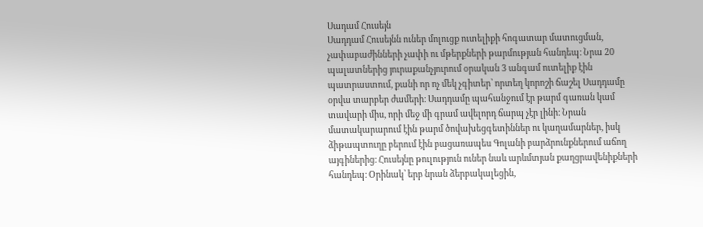Սադամ Հուսեյն
Սադդամ Հուսեյնն ուներ մոլուցք ուտելիքի հոգատար մատուցման, չափաբաժինների չափի ու մթերքների թարմության հանդեպ։ Նրա 20 պալատներից յուրաքանչյուրում օրական 3 անգամ ուտելիք էին պատրաստում, քանի որ ոչ մեկ չգիտեր՝ որտեղ կորոշի ճաշել Սադդամը օրվա տարբեր ժամերի։ Սադդամը պահանջում էր թարմ գառան կամ տավարի միս, որի մեջ մի գրամ ավելորդ ճարպ չէր լինի։ Նրան մատակարարում էին թարմ ծովախեցգետիններ ու կաղամարներ, իսկ ձիթապտուղը բերում էին բացառապես Գոլանի բարձրունքներում աճող այգիներից։ Հուսեյնը թուլություն ուներ նաև արևմտյան քաղցրավենիքների հանդեպ։ Օրինակ՝ երբ նրան ձերբակալեցին,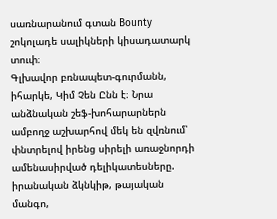սառնարանում գտան Bounty շոկոլադե սալիկների կիսադատարկ տուփ։
Գլխավոր բռնապետ-գուրմանն, իհարկե, Կիմ Չեն Ընն է։ Նրա անձնական շեֆ-խոհարարներն ամբողջ աշխարհով մեկ են զվռնում՝ փնտրելով իրենց սիրելի առաջնորդի ամենասիրված դելիկատեսները. իրանական ձկնկիթ, թայական մանգո,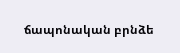ճապոնական բրնձե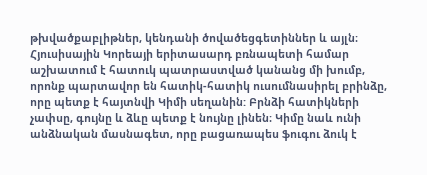թխվածքաբլիթներ, կենդանի ծովածեցգետիններ և այլն։ Հյուսիսային Կորեայի երիտասարդ բռնապետի համար աշխատում է հատուկ պատրաստված կանանց մի խումբ, որոնք պարտավոր են հատիկ-հատիկ ուսումնասիրել բրինձը, որը պետք է հայտնվի Կիմի սեղանին: Բրնձի հատիկների չափսը, գույնը և ձևը պետք է նույնը լինեն։ Կիմը նաև ունի անձնական մասնագետ, որը բացառապես ֆուգու ձուկ է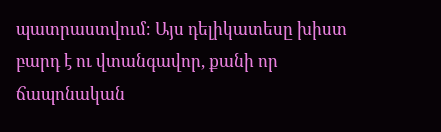պատրաստվում։ Այս դելիկատեսը խիստ բարդ է ու վտանգավոր, քանի որ ճապոնական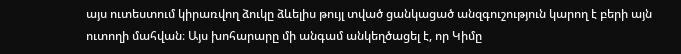այս ուտեստում կիրառվող ձուկը ձևելիս թույլ տված ցանկացած անզգուշություն կարող է բերի այն ուտողի մահվան։ Այս խոհարարը մի անգամ անկեղծացել է, որ Կիմը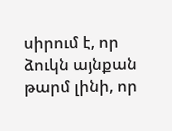սիրում է, որ ձուկն այնքան թարմ լինի, որ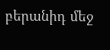բերանիդ մեջ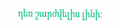դեռ շարժվելիս լինի։